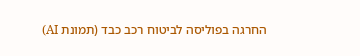החרגה בפוליסה לביטוח רכב כבד (תמונת AI)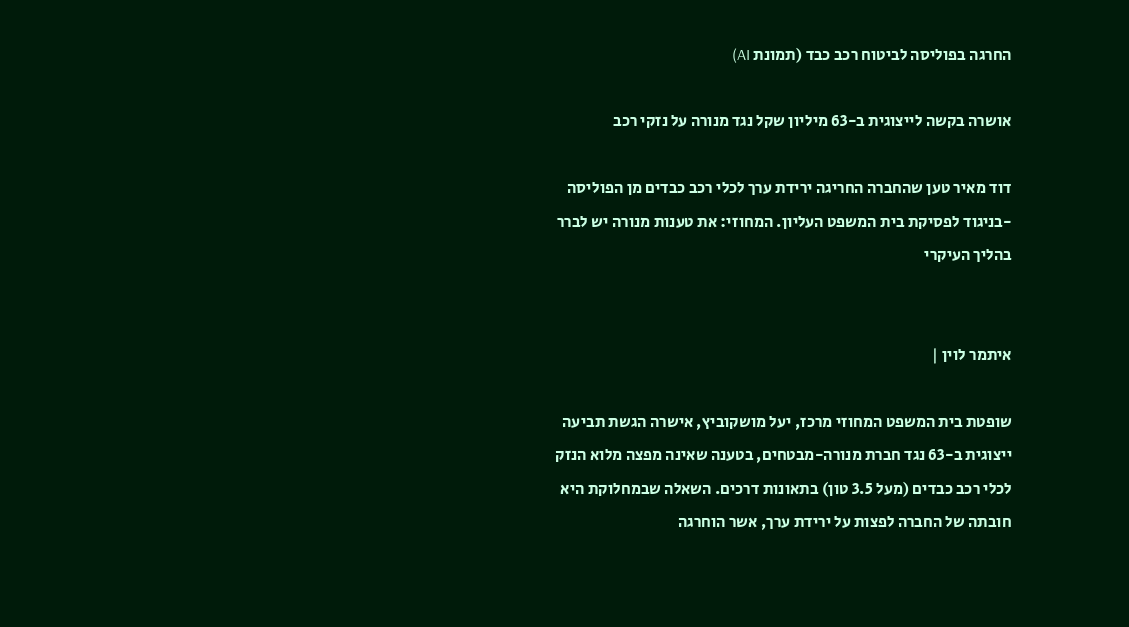החרגה בפוליסה לביטוח רכב כבד (תמונת AI)

אושרה בקשה לייצוגית ב-63 מיליון שקל נגד מנורה על נזקי רכב

דוד מאיר טען שהחברה החריגה ירידת ערך לכלי רכב כבדים מן הפוליסה -בניגוד לפסיקת בית המשפט העליון. המחוזי: את טענות מנורה יש לברר בהליך העיקרי


איתמר לוין |

שופטת בית המשפט המחוזי מרכז, יעל מושקוביץ, אישרה הגשת תביעה ייצוגית ב-63 נגד חברת מנורה-מבטחים, בטענה שאינה מפצה מלוא הנזק לכלי רכב כבדים (מעל 3.5 טון) בתאונות דרכים. השאלה שבמחלוקת היא חובתה של החברה לפצות על ירידת ערך, אשר הוחרגה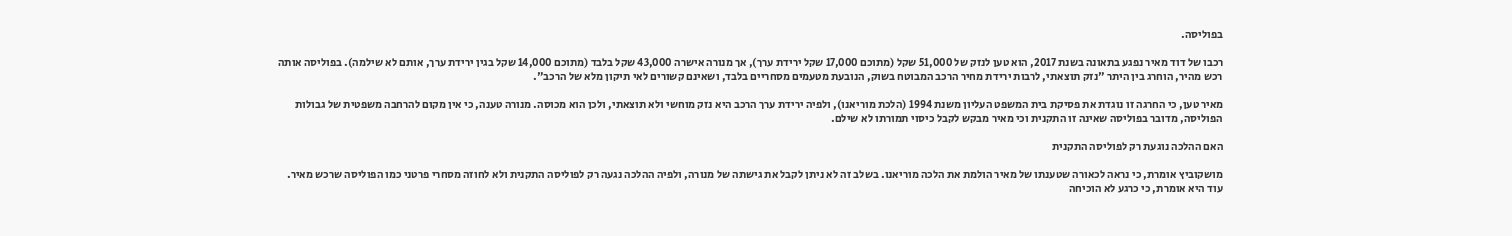בפוליסה.

רכבו של דוד מאיר נפגע בתאונה בשנת 2017, הוא טען לנזק של 51,000 שקל (מתוכם 17,000 שקל ירידת ערך), אך מנורה אישרה 43,000 שקל בלבד (מתוכם 14,000 שקל בגין ירידת ערך, אותם לא שילמה). בפוליסה אותה רכש מהיר, הוחרג בין היתר "נזק תוצאתי, לרבות ירידת מחיר הרכב המבוטח בשוק, הנובעת מטעמים מסחריים בלבד, ושאינם קשורים לאי תיקון מלא של הרכב".

מאיר טען, כי החרגה זו נוגדת את פסיקת בית המשפט העליון משנת 1994 (הלכת מוריאנו), ולפיה ירידת ערך הרכב היא נזק מוחשי ולא תוצאתי, ולכן הוא מכוסה. מנורה טענה, כי אין מקום להרחבה משפטית של גבולות הפוליסה, מדובר בפוליסה שאינה זו התקנית וכי מאיר מבקש לקבל כיסוי תמורתו לא שילם.

האם ההלכה נוגעת רק לפוליסה התקנית

מושקוביץ אומרת, כי נראה לכאורה שטענתו של מאיר הולמת את הלכה מוריאנו. בשלב זה לא ניתן לקבל את גישתה של מנורה, ולפיה ההלכה נגעה רק לפוליסה התקנית ולא לחוזה מסחרי פרטני כמו הפוליסה שרכש מאיר. עוד היא אומרת, כי כרגע לא הוכיחה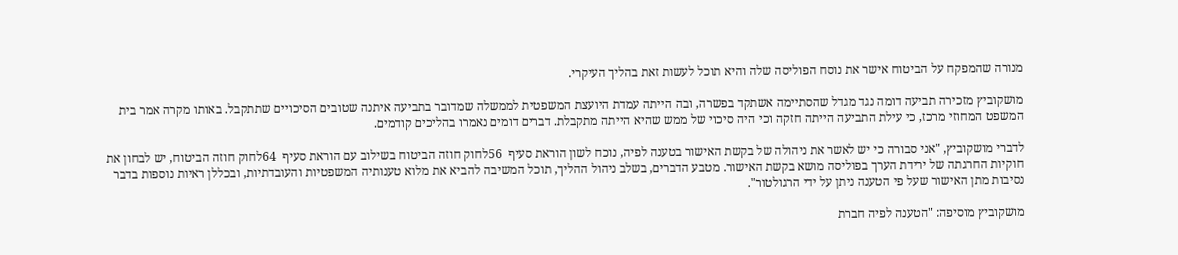מנורה שהמפקח על הביטוח אישר את נוסח הפוליסה שלה והיא תוכל לעשות זאת בהליך העיקרי.

מושקוביץ מזכירה תביעה דומה נגד מגדל שהסתיימה אשתקד בפשרה, ובה הייתה עמדת היועצת המשפטית לממשלה שמדובר בתביעה איתנה שטובים הסיכויים שתתקבל. באותו מקרה אמר בית המשפט המחוזי מרכז, כי עילת התביעה הייתה חזקה וכי היה סיכוי של ממש שהיא הייתה מתקבלת. דברים דומים נאמרו בהליכים קודמים.

לדברי מושקוביץ, "אני סבורה כי יש לאשר את ניהולה של בקשת האישור בטענה לפיה, נוכח לשון הוראת סעיף  56לחוק חוזה הביטוח בשילוב עם הוראת סעיף  64לחוק חוזה הביטוח, יש לבחון את חוקיות החרגתה של ירידת הערך בפוליסה מושא בקשת האישור. מטבע הדברים, בשלב ניהול ההליך, תוכל המשיבה להביא את מלוא טענותיה המשפטיות והעובדתיות, ובכללן ראיות נוספות בדבר נסיבות מתן האישור שעל פי הטענה ניתן על ידי הרגולטור".

מושקוביץ מוסיפה: "הטענה לפיה חברת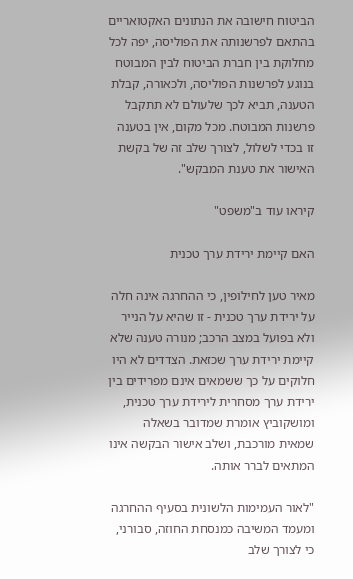הביטוח חישובה את הנתונים האקטואריים בהתאם לפרשנותה את הפוליסה, יפה לכל מחלוקת בין חברת הביטוח לבין המבוטח בנוגע לפרשנות הפוליסה, ולכאורה, קבלת הטענה, תביא לכך שלעולם לא תתקבל פרשנות המבוטח. מכל מקום, אין בטענה זו בכדי לשלול, לצורך שלב זה של בקשת האישור את טענת המבקש".

קיראו עוד ב"משפט"

האם קיימת ירידת ערך טכנית

מאיר טען לחילופין, כי ההחרגה אינה חלה על ירידת ערך טכנית - זו שהיא על הנייר ולא בפועל במצב הרכב; מנורה טענה שלא קיימת ירידת ערך שכזאת. הצדדים לא היו חלוקים על כך ששמאים אינם מפרידים בין ירידת ערך מסחרית לירידת ערך טכנית, ומושקוביץ אומרת שמדובר בשאלה שמאית מורכבת, ושלב אישור הבקשה אינו המתאים לברר אותה.

"לאור העמימות הלשונית בסעיף ההחרגה ומעמד המשיבה כמנסחת החוזה, סבורני, כי לצורך שלב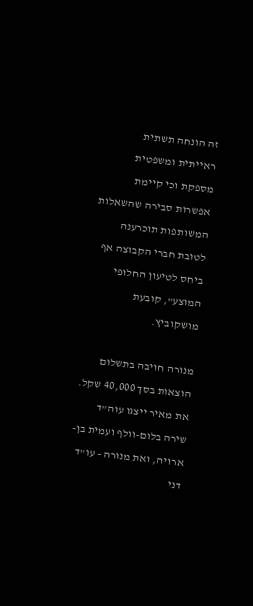זה הונחה תשתית ראייתית ומשפטית מספקת וכי קיימת אפשרות סבירה שהשאלות המשותפות תוכרענה לטובת חברי הקבוצה אף ביחס לטיעון החלופי המוצע", קובעת מושקוביץ.

מנורה חויבה בתשלום הוצאות בסך 40,000 שקל. את מאיר ייצגו עוה"ד שירה בלום-וולף ועמית בן-ארויה, ואת מנורה - עו"ד דני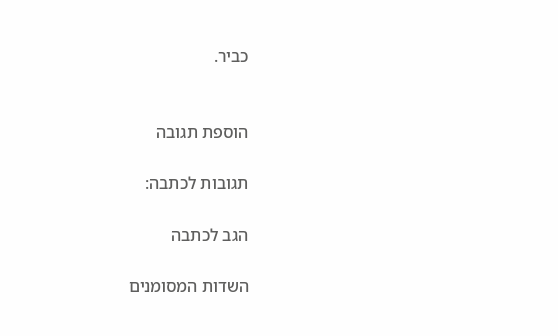כביר.


הוספת תגובה

תגובות לכתבה:

הגב לכתבה

השדות המסומנים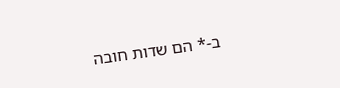ב-* הם שדות חובה